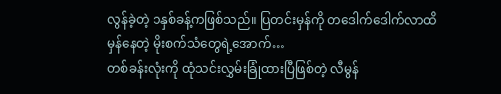လွန်ခဲ့တဲ့ ၁နှစ်ခန့်ကဖြစ်သည်။ ပြတင်းမှန်ကို တဒေါက်ဒေါက်လာထိမှန်နေတဲ့ မိုးစက်သံတွေရဲ့အောက်…
တစ်ခန်းလုံးကို ထုံသင်းလွှမ်းခြုံထားပြီဖြစ်တဲ့ လီမွန်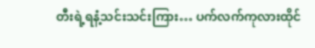တီးရဲ့ရနံ့သင်းသင်းကြား… ပက်လက်ကုလားထိုင်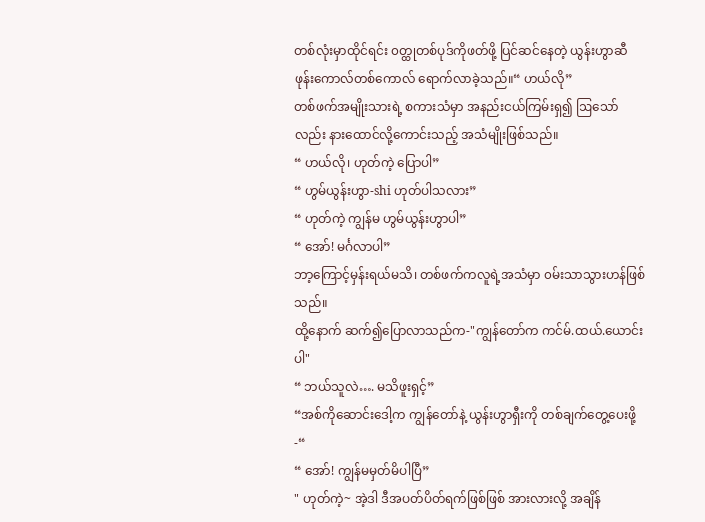တစ်လုံးမှာထိုင်ရင်း ၀တ္ထုတစ်ပုဒ်ကိုဖတ်ဖို့ ပြင်ဆင်နေတဲ့ ယွန်းဟွာဆီ ဖုန်းကောလ်တစ်ကောလ် ရောက်လာခဲ့သည်။“ ဟယ်လို”
တစ်ဖက်အမျိုးသားရဲ့ စကားသံမှာ အနည်းငယ်ကြမ်းရှ၍ ဩသော်လည်း နားထောင်လို့ကောင်းသည့် အသံမျိုးဖြစ်သည်။
“ ဟယ်လို၊ ဟုတ်ကဲ့ ပြောပါ”
“ ဟွမ်ယွန်းဟွာ-shi ဟုတ်ပါသလား”
“ ဟုတ်ကဲ့ ကျွန်မ ဟွမ်ယွန်းဟွာပါ”
“ အော်! မင်္ဂလာပါ”
ဘာ့ကြောင့်မှန်းရယ်မသိ၊ တစ်ဖက်ကလူရဲ့အသံမှာ ၀မ်းသာသွားဟန်ဖြစ်သည်။
ထို့နောက် ဆက်၍ပြောလာသည်က-"ကျွန်တော်က ကင်မ်.ထယ်.ယောင်းပါ"
“ ဘယ်သူလဲ…. မသိဖူးရှင့်”
“အစ်ကိုဆောင်းဒေါ့က ကျွန်တော်နဲ့ ယွန်းဟွာရှီးကို တစ်ချက်တွေ့ပေးဖို့-“
“ အော်! ကျွန်မမှတ်မိပါပြီ”
" ဟုတ်ကဲ့~ အဲ့ဒါ ဒီအပတ်ပိတ်ရက်ဖြစ်ဖြစ် အားလားလို့ အချိန်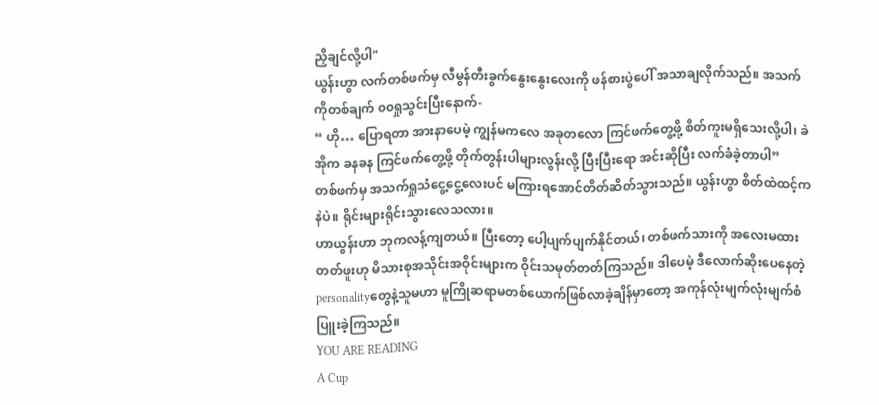ညှိချင်လို့ပါ"
ယွန်းဟွာ လက်တစ်ဖက်မှ လီမွန်တီးခွက်နွေးနွေးလေးကို ဖန်စားပွဲပေါ် အသာချလိုက်သည်။ အသက်ကိုတစ်ချက် ၀၀ရှုသွင်းပြီးနောက်-
“ ဟို… ပြောရတာ အားနာပေမဲ့ ကျွန်မကလေ အခုတလော ကြင်ဖက်တွေ့ဖို့ စိတ်ကူးမရှိသေးလို့ပါ၊ ခဲအိုက ခနခန ကြင်ဖက်တွေ့ဖို့ တိုက်တွန်းပါများလွန်းလို့ ပြီးပြီးရော အင်းဆိုပြီး လက်ခံခဲ့တာပါ”
တစ်ဖက်မှ အသက်ရှုသံငွေ့ငွေ့လေးပင် မကြားရအောင်တိတ်ဆိတ်သွားသည်။ ယွန်းဟွာ စိတ်ထဲထင့်ကနဲပဲ။ ရိုင်းများရိုင်းသွားလေသလား။
ဟာယွန်းဟာ ဘုကလန့်ကျတယ်။ ပြီးတော့ ပေါ့ပျက်ပျက်နိုင်တယ်၊ တစ်ဖက်သားကို အလေးမထားတတ်ဖူးဟု မိသားစုအသိုင်းအဝိုင်းများက ဝိုင်းသမုတ်တတ်ကြသည်။ ဒါပေမဲ့ ဒီလောက်ဆိုးပေနေတဲ့ personalityတွေနဲ့သူမဟာ မူကြိုဆရာမတစ်ယောက်ဖြစ်လာခဲ့ချိန်မှာတော့ အကုန်လုံးမျက်လုံးမျက်စံပြူးခဲ့ကြသည်။
YOU ARE READING
A Cup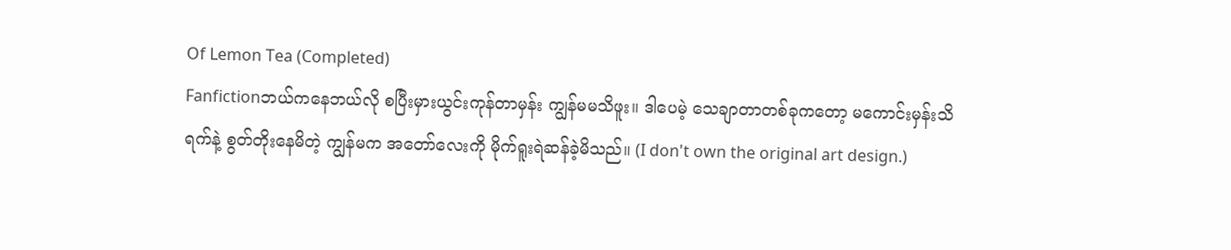Of Lemon Tea (Completed)
Fanfictionဘယ်ကနေဘယ်လို စပြီးမှားယွင်းကုန်တာမှန်း ကျွန်မမသိဖူး။ ဒါပေမဲ့ သေချာတာတစ်ခုကတော့ မကောင်းမှန်းသိရက်နဲ့ စွတ်တိုးနေမိတဲ့ ကျွန်မက အတော်လေးကို မိုက်ရူးရဲဆန်ခဲ့မိသည်။ (I don't own the original art design.)